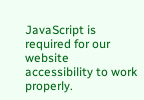JavaScript is required for our website accessibility to work properly.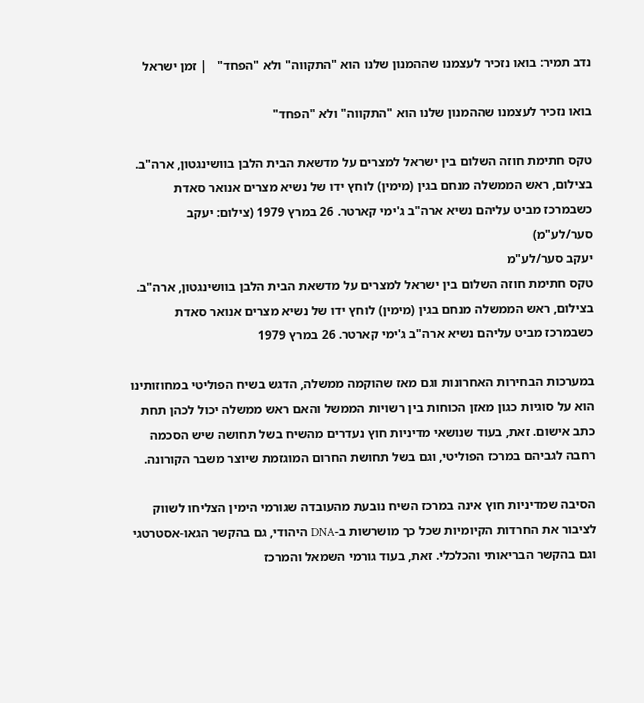נדב תמיר: בואו נזכיר לעצמנו שההמנון שלנו הוא "התקווה" ולא "הפחד"   | זמן ישראל

בואו נזכיר לעצמנו שההמנון שלנו הוא "התקווה" ולא "הפחד"

טקס חתימת חוזה השלום בין ישראל למצרים על מדשאת הבית הלבן בוושינגטון, ארה"ב. בצילום, ראש הממשלה מנחם בגין (מימין) לוחץ ידו של נשיא מצרים אנואר סאדת כשבמרכז מביט עליהם נשיא ארה"ב ג'ימי קארטר. 26 במרץ 1979 (צילום: יעקב סער/לע"מ)
יעקב סער/לע"מ
טקס חתימת חוזה השלום בין ישראל למצרים על מדשאת הבית הלבן בוושינגטון, ארה"ב. בצילום, ראש הממשלה מנחם בגין (מימין) לוחץ ידו של נשיא מצרים אנואר סאדת כשבמרכז מביט עליהם נשיא ארה"ב ג'ימי קארטר. 26 במרץ 1979

במערכות הבחירות האחרונות וגם מאז שהוקמה ממשלה, הדגש בשיח הפוליטי במחוזותינו הוא על סוגיות כגון מאזן הכוחות בין רשויות הממשל והאם ראש ממשלה יכול לכהן תחת כתב אישום. זאת, בעוד שנושאי מדיניות חוץ נעדרים מהשיח בשל תחושה שיש הסכמה רחבה לגביהם במרכז הפוליטי, וגם בשל תחושת החרום המוגזמת שיוצר משבר הקורונה.

הסיבה שמדיניות חוץ אינה במרכז השיח נובעת מהעובדה שגורמי הימין הצליחו לשווק לציבור את החרדות הקיומיות שכל כך מושרשות ב-DNA היהודי, גם בהקשר הגאו-אסטרטגי וגם בהקשר הבריאותי והכלכלי. זאת, בעוד גורמי השמאל והמרכז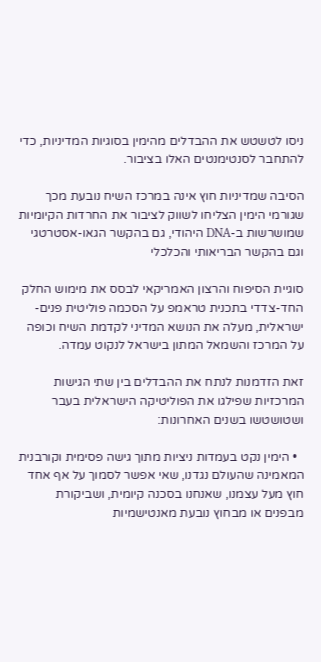ניסו לטשטש את ההבדלים מהימין בסוגיות המדיניות, כדי להתחבר לסנטימנטים האלו בציבור.

הסיבה שמדיניות חוץ אינה במרכז השיח נובעת מכך שגורמי הימין הצליחו לשווק לציבור את החרדות הקיומיות שמושרשות ב-DNA היהודי, גם בהקשר הגאו-אסטרטגי וגם בהקשר הבריאותי והכלכלי

סוגיית הסיפוח והרצון האמריקאי לבסס את מימוש החלק החד-צדדי בתכנית טראמפ על הסכמה פוליטית פנים-ישראלית, מעלה את הנושא המדיני לקדמת השיח וכופה על המרכז והשמאל המתון בישראל לנקוט עמדה.

זאת הזדמנות לנתח את ההבדלים בין שתי הגישות המרכזיות שפילגו את הפוליטיקה הישראלית בעבר ושטושטשו בשנים האחרונות:

  • הימין נקט בעמדות ניציות מתוך גישה פסימית וקורבנית המאמינה שהעולם נגדנו, שאי אפשר לסמוך על אף אחד חוץ מעל עצמנו, שאנחנו בסכנה קיומית, ושביקורת מבפנים או מבחוץ נובעת מאנטישמיות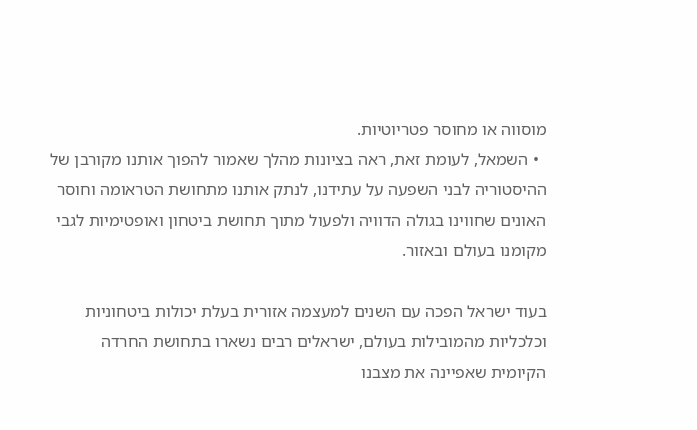מוסווה או מחוסר פטריוטיות.
  • השמאל, לעומת זאת, ראה בציונות מהלך שאמור להפוך אותנו מקורבן של ההיסטוריה לבני השפעה על עתידנו, לנתק אותנו מתחושת הטראומה וחוסר האונים שחווינו בגולה הדוויה ולפעול מתוך תחושת ביטחון ואופטימיות לגבי מקומנו בעולם ובאזור.

בעוד ישראל הפכה עם השנים למעצמה אזורית בעלת יכולות ביטחוניות וכלכליות מהמובילות בעולם, ישראלים רבים נשארו בתחושת החרדה הקיומית שאפיינה את מצבנו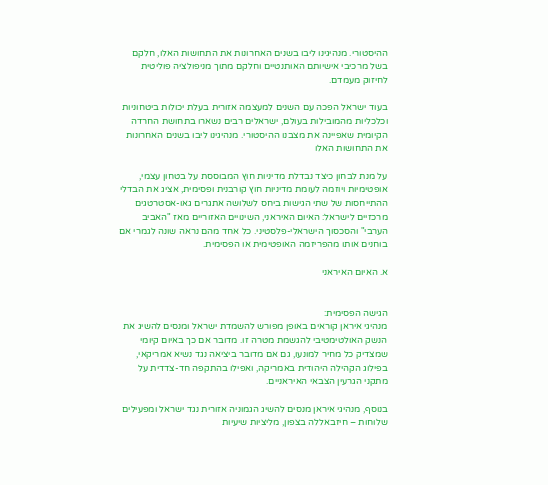ההיסטורי. מנהיגינו ליבו בשנים האחרונות את התחושות האלו, חלקם בשל מרכיבי אישיותם האותנטיים וחלקם מתוך מניפולציה פוליטית לחיזוק מעמדם.

בעוד ישראל הפכה עם השנים למעצמה אזורית בעלת יכולות ביטחוניות וכלכליות מהמובילות בעולם, ישראלים רבים נשארו בתחושת החרדה הקיומית שאפיינה את מצבנו ההיסטורי. מנהיגינו ליבו בשנים האחרונות את התחושות האלו

על מנת לבחון כיצד נבדלת מדיניות חוץ המבוססת על בטחון עצמי, אופטימיות ויוזמה לעומת מדיניות חוץ קורבנית ופסימית, אציג את הבדלי ההתייחסות של שתי הגישות ביחס לשלושה אתגרים גאו-אסטרטגים מרכזיים לישראל: האיום האיראני, השינויים האזוריים מאז "האביב הערבי" והסכסוך הישראלי-פלסטיני. כל אחד מהם נראה שונה לגמרי אם בוחנים אותו מהפריזמה האופטימית או הפסימית.

א. האיום האיראני


הגישה הפסימית:
מנהיגי איראן קוראים באופן מפורש להשמדת ישראל ומנסים להשיג את הנשק האולטימטיבי להגשמת מטרה זו. מדובר אם כך באיום קיומי שמצדיק כל מחיר למונעו, גם אם מדובר ביציאה נגד נשיא אמריקאי, בפילוג הקהילה היהודית באמריקה, ואפילו בהתקפה חד-צדדית על מתקני הגרעין הצבאי האיראניים.

בנוסף, מנהיגי איראן מנסים להשיג הגמוניה אזורית נגד ישראל ומפעילים שלוחות – חיזבאללה בצפון, מליציות שיעיות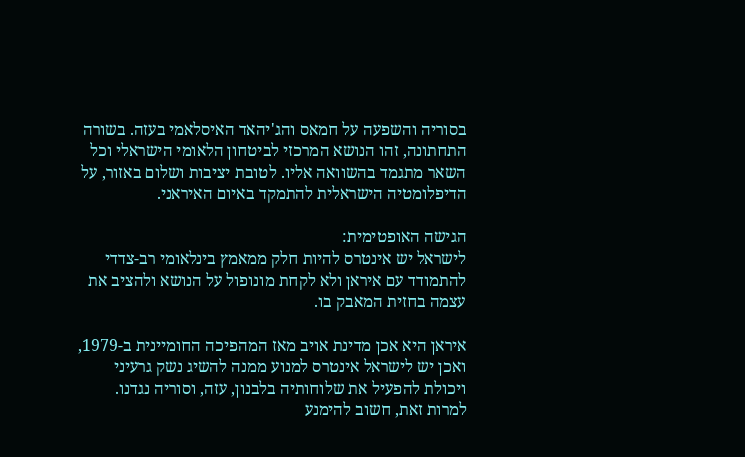בסוריה והשפעה על חמאס והג'יהאד האיסלאמי בעזה. בשורה התחתונה, זהו הנושא המרכזי לביטחון הלאומי הישראלי וכל השאר מתגמד בהשוואה אליו. לטובת יציבות ושלום באזור, על הדיפלומטיה הישראלית להתמקד באיום האיראני.

הגישה האופטימית:
לישראל יש אינטרס להיות חלק ממאמץ בינלאומי רב-צדדי להתמודד עם איראן ולא לקחת מונופול על הנושא ולהציב את עצמה בחזית המאבק בו.

איראן היא אכן מדינת אויב מאז המהפיכה החומיינית ב-1979, ואכן יש לישראל אינטרס למנוע ממנה להשיג נשק גרעיני ויכולת להפעיל את שלוחותיה בלבנון, עזה, וסוריה נגדנו. למרות זאת, חשוב להימנע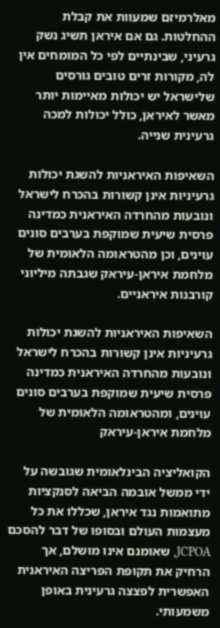מאלרמיזם שמעוות את קבלת ההחלטות. גם אם איראן תשיג נשק גרעיני, שבינתיים לפי כל המומחים אין לה, מקורות זרים טובים גורסים שלישראל יש יכולות מאיימות יותר מאשר לאיראן, כולל יכולות למכה גרעינית שנייה.

השאיפות האיראניות להשגת יכולות גרעיניות אינן קשורות בהכרח לישראל ונובעות מהחרדה האיראנית כמדינה פרסית שיעית שמוקפת בערבים סונים עוינים, וכן מהטראומה הלאומית של מלחמת איראן-עיראק שגבתה מיליוני קורבנות איראניים.

השאיפות האיראניות להשגת יכולות גרעיניות אינן קשורות בהכרח לישראל ונובעות מהחרדה האיראנית כמדינה פרסית שיעית שמוקפת בערבים סונים עוינים, ומהטראומה הלאומית של מלחמת איראן-עיראק

הקואליציה הבינלאומית שגובשה על ידי ממשל אובמה הביאה לסנקציות מתואמות נגד איראן, שכללו את כל מעצמות העולם ובסופו של דבר להסכם JCPOA, שאומנם אינו מושלם, אך הרחיק את תקופת הפריצה האיראנית האפשרית לפצצה גרעינית באופן משמעותי.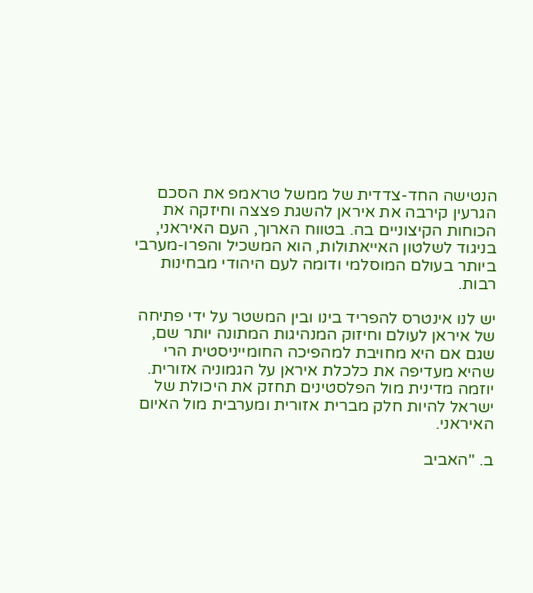הנטישה החד-צדדית של ממשל טראמפ את הסכם הגרעין קירבה את איראן להשגת פצצה וחיזקה את הכוחות הקיצוניים בה. בטווח הארוך, העם האיראני, בניגוד לשלטון האייאתולות, הוא המשכיל והפרו-מערבי ביותר בעולם המוסלמי ודומה לעם היהודי מבחינות רבות.

יש לנו אינטרס להפריד בינו ובין המשטר על ידי פתיחה של איראן לעולם וחיזוק המנהיגות המתונה יותר שם, שגם אם היא מחויבת למהפיכה החומייניסטית הרי שהיא מעדיפה את כלכלת איראן על הגמוניה אזורית. יוזמה מדינית מול הפלסטינים תחזק את היכולת של ישראל להיות חלק מברית אזורית ומערבית מול האיום האיראני.

ב. "האביב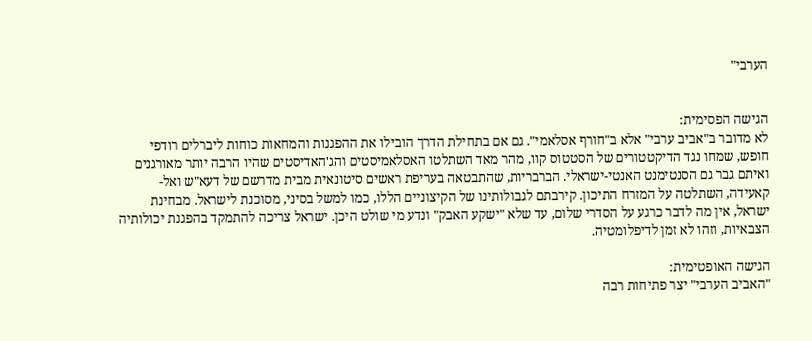הערבי"


הגישה הפסימית:
לא מדובר ב"אביב ערבי" אלא ב"חורף אסלאמי". גם אם בתחילת הדרך הובילו את ההפגנות והמחאות כוחות ליברלים רודפי חופש, שמחו נגד הדיקטטורים של הסטטוס קוו, מהר מאד השתלטו האסלאמיסטים והג'האדיסטים שהיו הרבה יותר מאורגנים ואיתם גבר גם הסנטימנט האנטי-ישראלי. הברבריות, שהתבטאה בעריפת ראשים סיטונאית מבית מדרשם של דעא"ש ואל-קאעידה, השתלטה על המזרח התיכון. קירבתם לגבולותינו של הקיצוניים הללו, כמו למשל בסיני, מסוכנת לישראל. מבחינת ישראל, אין מה לדבר כרגע על הסדרי שלום, עד שלא "ישקע האבק" ונדע מי שולט היכן. ישראל צריכה להתמקד בהפגנת יכולותיה הצבאיות, וזהו לא זמן לדיפלומטיה.

הגישה האופטימית:
"האביב הערבי" יצר פתיחות רבה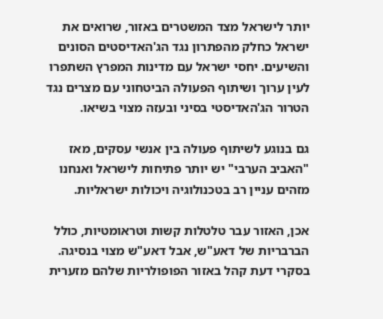יותר לישראל מצד המשטרים באזור, שרואים את ישראל כחלק מהפתרון נגד הג'האדיסטים הסונים והשיעים. יחסי ישראל עם מדינות המפרץ השתפרו לעין ערוך ושיתוף הפעולה הביטחוני עם מצרים נגד הטרור הג'האדיסטי בסיני ובעזה מצוי בשיאו.

גם בנוגע לשיתוף פעולה בין אנשי עסקים, מאז "האביב הערבי" יש יותר פתיחות לישראל ואנחנו מזהים עניין רב בטכנולוגיה ויכולות ישראליות.

אכן, האזור עבר טלטלות קשות וטראומטיות, כולל הברבריות של דאע"ש, אבל דאע"ש מצוי בנסיגה. בסקרי דעת קהל באזור הפופולריות שלהם מזערית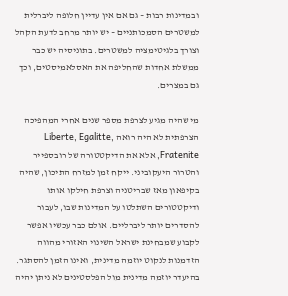ובמדינות רבות – גם אם אין עדיין חלופה ליברלית למשטרים הסמכותניים – יש יותר מרחב לדעת הקהל וצורך בלגיטימציה למשטרים. בתוניסיה יש כבר ממשלת אחדות שהחליפה את האסלאמיסטים, וכך גם במצרים.

מי שהיה מגיע לצרפת מספר שנים אחרי המהפיכה הצרפתית לא היה רואה Liberte, Egalitte, Fratenite, אלא את הדיקטטורה של רובספייר והטרור היעקוביני. ייקח זמן למזרח התיכון, שהיה בקיפאון מאז שבריטניה וצרפת חילקו אותו ודיקטטורים השתלטו על המדינות שבו, לעבור להסדרים יותר ליברליים. אולם כבר עכשיו אפשר לקבוע שמבחינת ישראל השינוי האזורי מהווה הזדמנות לנקוט יוזמה מדינית, ואינו הזמן להסתגר.  בהיעדר יוזמה מדינית מול הפלסטינים לא ניתן יהיה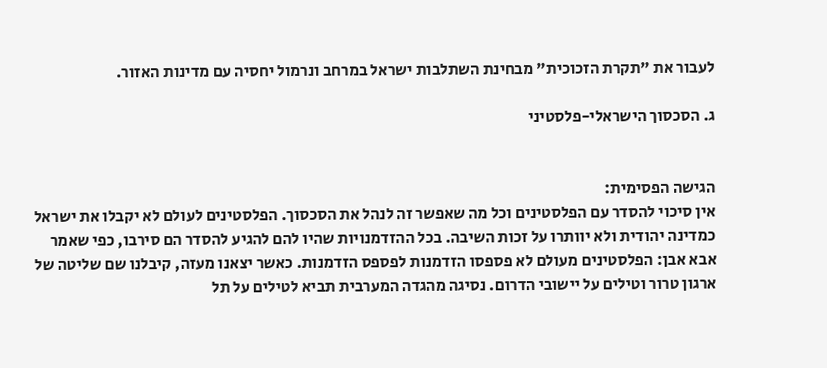לעבור את "תקרת הזכוכית" מבחינת השתלבות ישראל במרחב ונרמול יחסיה עם מדינות האזור.

ג. הסכסוך הישראלי-פלסטיני


הגישה הפסימית:
אין סיכוי להסדר עם הפלסטינים וכל מה שאפשר זה לנהל את הסכסוך. הפלסטינים לעולם לא יקבלו את ישראל כמדינה יהודית ולא יוותרו על זכות השיבה. בכל ההזדמנויות שהיו להם להגיע להסדר הם סירבו, כפי שאמר אבא אבן: הפלסטינים מעולם לא פספסו הזדמנות לפספס הזדמנות. כאשר יצאנו מעזה, קיבלנו שם שליטה של ארגון טרור וטילים על יישובי הדרום. נסיגה מהגדה המערבית תביא לטילים על תל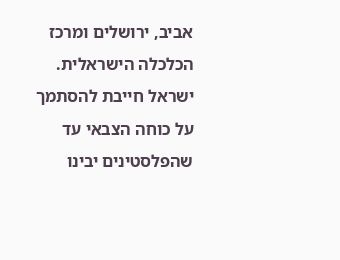אביב, ירושלים ומרכז הכלכלה הישראלית. ישראל חייבת להסתמך על כוחה הצבאי עד שהפלסטינים יבינו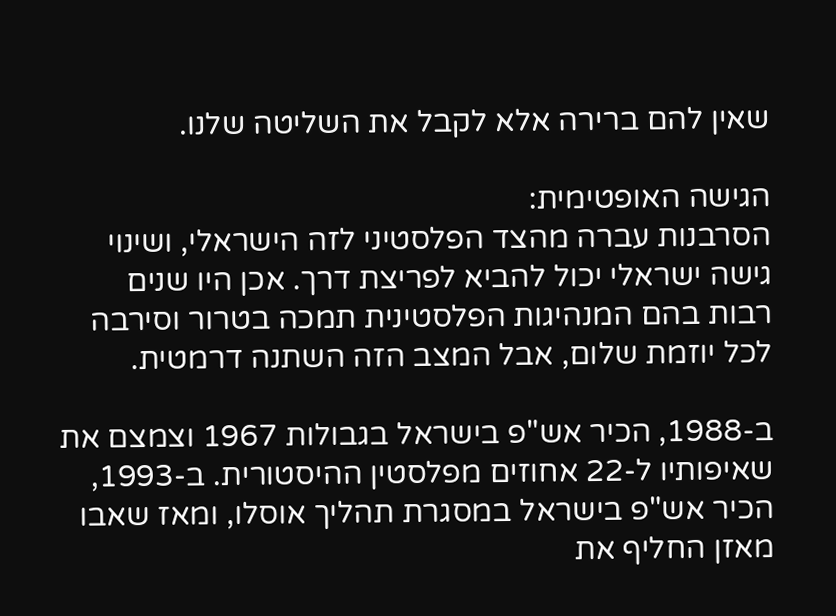שאין להם ברירה אלא לקבל את השליטה שלנו.

הגישה האופטימית:
הסרבנות עברה מהצד הפלסטיני לזה הישראלי, ושינוי גישה ישראלי יכול להביא לפריצת דרך. אכן היו שנים רבות בהם המנהיגות הפלסטינית תמכה בטרור וסירבה לכל יוזמת שלום, אבל המצב הזה השתנה דרמטית.

ב-1988, הכיר אש"פ בישראל בגבולות 1967 וצמצם את שאיפותיו ל-22 אחוזים מפלסטין ההיסטורית. ב-1993, הכיר אש"פ בישראל במסגרת תהליך אוסלו, ומאז שאבו מאזן החליף את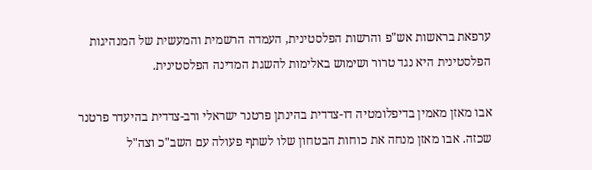ערפאת בראשות אש"פ והרשות הפלסטינית, העמדה הרשמית והמעשית של המנהיגות הפלסטינית היא נגד טרור ושימוש באלימות להשגת המדינה הפלסטינית.

אבו מאזן מאמין בדיפלומטיה דו-צדדית בהינתן פרטנר ישראלי ורב-צדדית בהיעדר פרטנר שכזה. אבו מאזן מנחה את כוחות הבטחון שלו לשתף פעולה עם השב"כ וצה"ל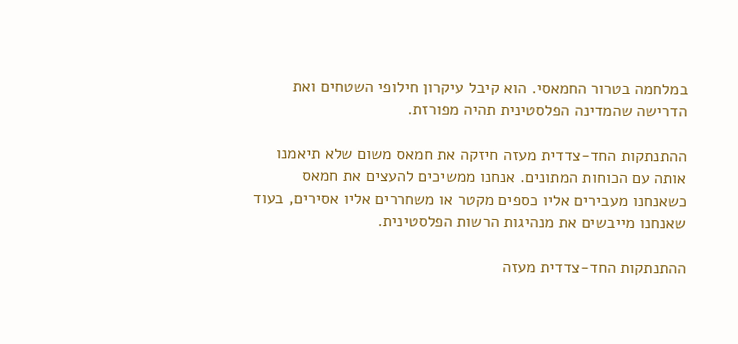במלחמה בטרור החמאסי. הוא קיבל עיקרון חילופי השטחים ואת הדרישה שהמדינה הפלסטינית תהיה מפורזת.

ההתנתקות החד-צדדית מעזה חיזקה את חמאס משום שלא תיאמנו אותה עם הכוחות המתונים. אנחנו ממשיכים להעצים את חמאס כשאנחנו מעבירים אליו כספים מקטר או משחררים אליו אסירים, בעוד שאנחנו מייבשים את מנהיגות הרשות הפלסטינית.

ההתנתקות החד-צדדית מעזה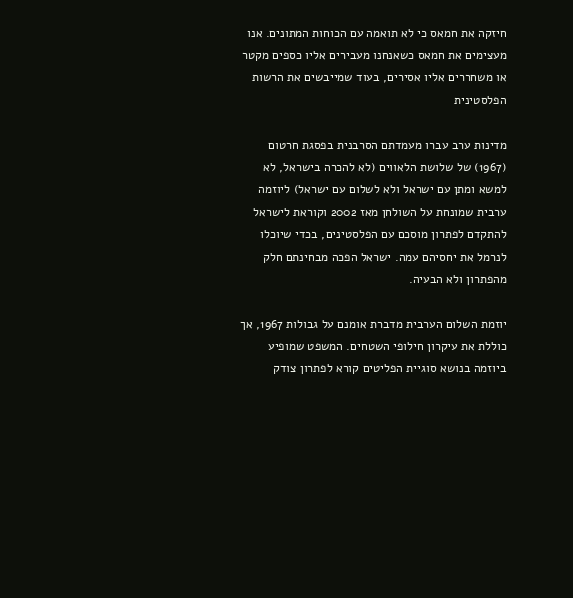חיזקה את חמאס כי לא תואמה עם הכוחות המתונים. אנו מעצימים את חמאס כשאנחנו מעבירים אליו כספים מקטר או משחררים אליו אסירים, בעוד שמייבשים את הרשות הפלסטינית

מדינות ערב עברו מעמדתם הסרבנית בפסגת חרטום (1967) של שלושת הלאווים (לא להכרה בישראל, לא למשא ומתן עם ישראל ולא לשלום עם ישראל) ליוזמה ערבית שמונחת על השולחן מאז 2002 וקוראת לישראל להתקדם לפתרון מוסכם עם הפלסטינים, בכדי שיוכלו לנרמל את יחסיהם עמה. ישראל הפכה מבחינתם חלק מהפתרון ולא הבעיה.

יוזמת השלום הערבית מדברת אומנם על גבולות 1967, אך כוללת את עיקרון חילופי השטחים. המשפט שמופיע ביוזמה בנושא סוגיית הפליטים קורא לפתרון צודק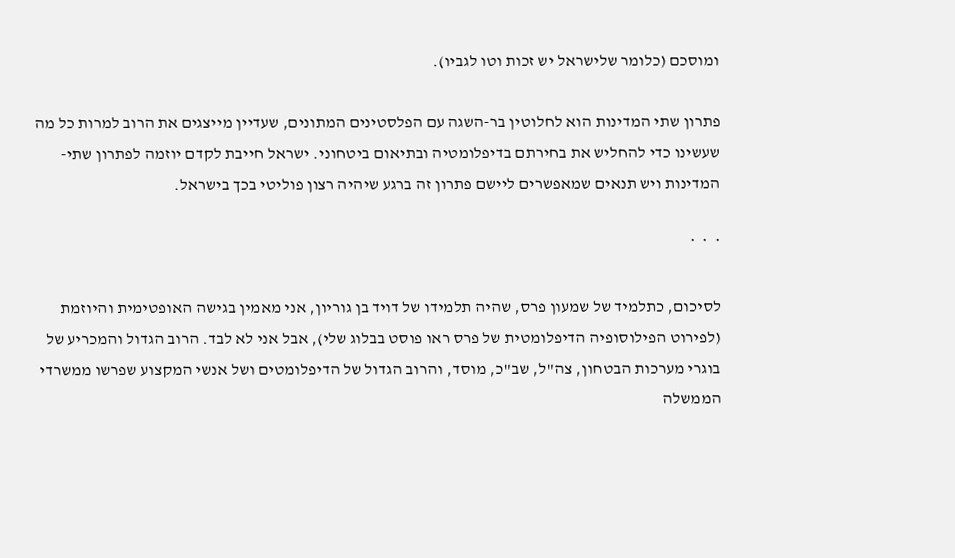ומוסכם (כלומר שלישראל יש זכות וטו לגביו).

פתרון שתי המדינות הוא לחלוטין בר-השגה עם הפלסטינים המתונים, שעדיין מייצגים את הרוב למרות כל מה שעשינו כדי להחליש את בחירתם בדיפלומטיה ובתיאום ביטחוני. ישראל חייבת לקדם יוזמה לפתרון שתי-המדינות ויש תנאים שמאפשרים ליישם פתרון זה ברגע שיהיה רצון פוליטי בכך בישראל.

*  *  *

לסיכום, כתלמיד של שמעון פרס, שהיה תלמידו של דויד בן גוריון, אני מאמין בגישה האופטימית והיוזמת (לפירוט הפילוסופיה הדיפלומטית של פרס ראו פוסט בבלוג שלי), אבל אני לא לבד. הרוב הגדול והמכריע של בוגרי מערכות הבטחון, צה"ל, שב"כ, מוסד, והרוב הגדול של הדיפלומטים ושל אנשי המקצוע שפרשו ממשרדי הממשלה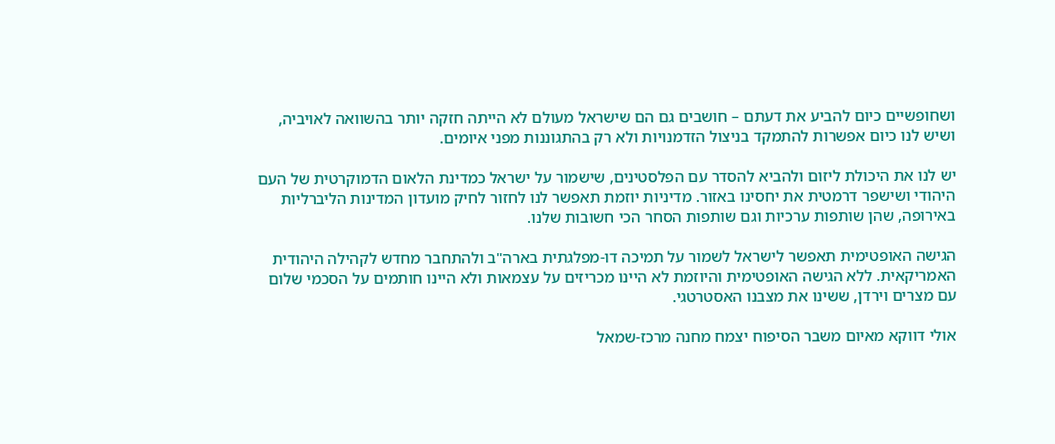ושחופשיים כיום להביע את דעתם – חושבים גם הם שישראל מעולם לא הייתה חזקה יותר בהשוואה לאויביה, ושיש לנו כיום אפשרות להתמקד בניצול הזדמנויות ולא רק בהתגוננות מפני איומים.

יש לנו את היכולת ליזום ולהביא להסדר עם הפלסטינים, שישמור על ישראל כמדינת הלאום הדמוקרטית של העם היהודי ושישפר דרמטית את יחסינו באזור. מדיניות יוזמת תאפשר לנו לחזור לחיק מועדון המדינות הליברליות באירופה, שהן שותפות ערכיות וגם שותפות הסחר הכי חשובות שלנו.

הגישה האופטימית תאפשר לישראל לשמור על תמיכה דו-מפלגתית בארה"ב ולהתחבר מחדש לקהילה היהודית האמריקאית. ללא הגישה האופטימית והיוזמת לא היינו מכריזים על עצמאות ולא היינו חותמים על הסכמי שלום עם מצרים וירדן, ששינו את מצבנו האסטרטגי.

אולי דווקא מאיום משבר הסיפוח יצמח מחנה מרכז-שמאל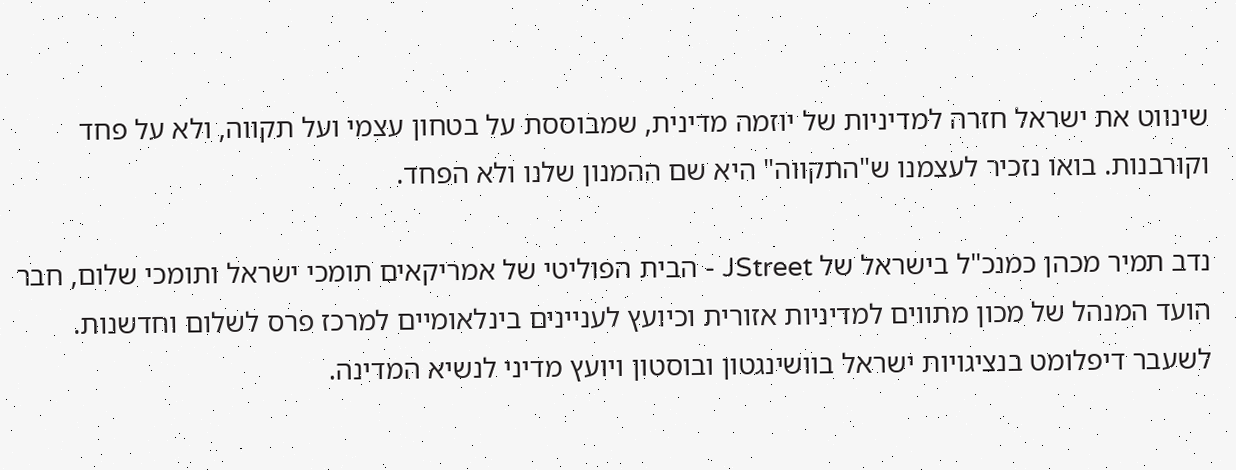שינווט את ישראל חזרה למדיניות של יוזמה מדינית, שמבוססת על בטחון עצמי ועל תקווה, ולא על פחד וקורבנות. בואו נזכיר לעצמנו ש"התקווה" היא שם ההמנון שלנו ולא הפחד.

נדב תמיר מכהן כמנכ"ל בישראל של JStreet - הבית הפוליטי של אמריקאים תומכי ישראל ותומכי שלום, חבר הועד המנהל של מכון מתווים למדיניות אזורית וכיועץ לעניינים בינלאומיים למרכז פרס לשלום וחדשנות. לשעבר דיפלומט בנציגויות ישראל בוושינגטון ובוסטון ויועץ מדיני לנשיא המדינה.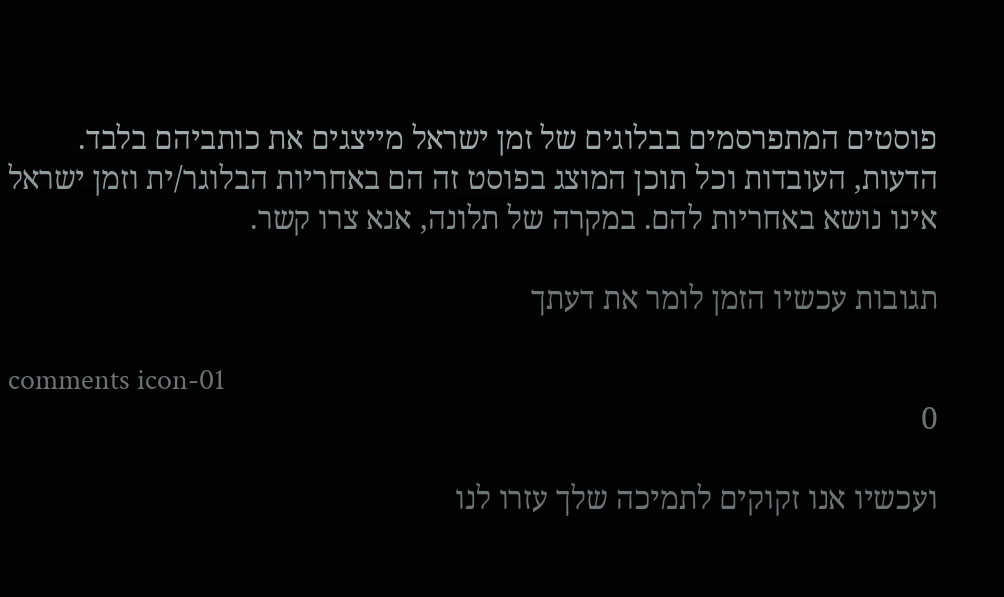פוסטים המתפרסמים בבלוגים של זמן ישראל מייצגים את כותביהם בלבד. הדעות, העובדות וכל תוכן המוצג בפוסט זה הם באחריות הבלוגר/ית וזמן ישראל אינו נושא באחריות להם. במקרה של תלונה, אנא צרו קשר.

תגובות עכשיו הזמן לומר את דעתך

comments icon-01
0

ועכשיו אנו זקוקים לתמיכה שלך עזרו לנו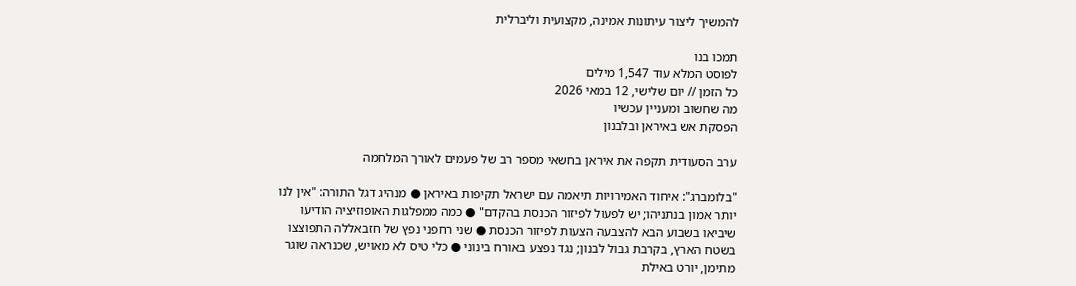להמשיך ליצור עיתונות אמינה, מקצועית וליברלית

תמכו בנו
לפוסט המלא עוד 1,547 מילים
כל הזמן // יום שלישי, 12 במאי 2026
מה שחשוב ומעניין עכשיו
הפסקת אש באיראן ובלבנון

ערב הסעודית תקפה את איראן בחשאי מספר רב של פעמים לאורך המלחמה

"בלומברג": איחוד האמירויות תיאמה עם ישראל תקיפות באיראן ● מנהיג דגל התורה: "אין לנו יותר אמון בנתניהו; יש לפעול לפיזור הכנסת בהקדם" ● כמה ממפלגות האופוזיציה הודיעו שיביאו בשבוע הבא להצבעה הצעות לפיזור הכנסת ● שני רחפני נפץ של חזבאללה התפוצצו בשטח הארץ, בקרבת גבול לבנון; נגד נפצע באורח בינוני ● כלי טיס לא מאויש, שכנראה שוגר מתימן, יורט באילת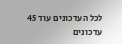לכל העדכונים עוד 45 עדכונים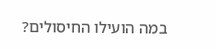במה הועילו החיסולים?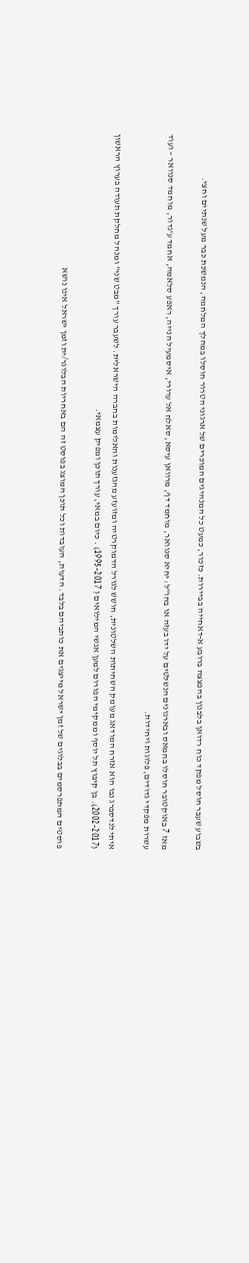בשבוע שעבר חוסל מפקד כוח רדואן בלבנון בהפצצה ברובע א-דאחייה בביירות. כזכור, כמעט כל המנהיגים המוכרים של ארגוני הטרור חוסלו במהלך המלחמה, הנמשכת כבר מעל שנתיים וחצי.

מאז 7 באוקטובר חוסלו בחמאס ובארגונים הנשלטים על ידו בעזה או בחו"ל: יחיא סנוואר, מוחמד דף, מרוואן עיסא, סאלח אל ערורי, איסמעיל הנייה, ראפע סלאמה, אחמד ע'נדור, מוחמד סנוואר – ועוד עשרות מפקדי גדודים, פלוגות ויחידות.

איתי לנדסברג נבו הוא אזרח המודאג מעומק השחיתות השלטונית, חושש לגורל הדמוקרטיה ומזועזע מהגזענות והאלימות בחברה הישראלית. לשעבר עורך "מבט שני" ומנהל מחלקת תעודה בערוץ הראשון (2002-2017). בן קיבוץ תל יוסף וממקימי הפורום למען אנשי המילואים ( 1995-2017) . כיום במאי, עורך תוכן ומפיק עצמאי.

פוסטים המתפרסמים בבלוגים של זמן ישראל מייצגים את כותביהם בלבד. הדעות, העובדות וכל תוכן המוצג בפוסט זה הם באחריות הבלוגר/ית וזמן ישראל אינו נושא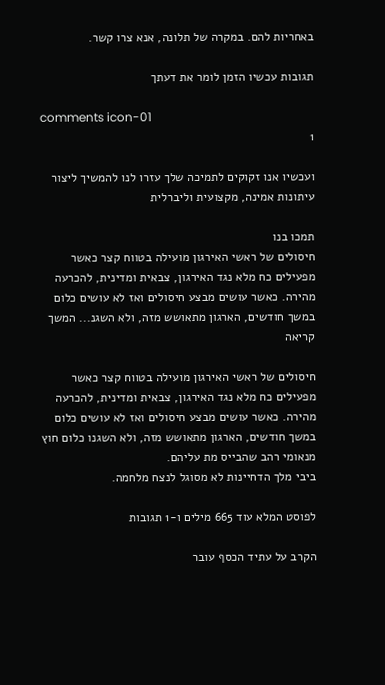באחריות להם. במקרה של תלונה, אנא צרו קשר.

תגובות עכשיו הזמן לומר את דעתך

comments icon-01
1

ועכשיו אנו זקוקים לתמיכה שלך עזרו לנו להמשיך ליצור עיתונות אמינה, מקצועית וליברלית

תמכו בנו
חיסולים של ראשי האירגון מועילה בטווח קצר כאשר מפעילים כח מלא נגד האירגון, צבאית ומדינית, להכרעה מהירה. כאשר עושים מבצע חיסולים ואז לא עושים כלום במשך חודשים, הארגון מתאושש מזה, ולא השגנ... המשך קריאה

חיסולים של ראשי האירגון מועילה בטווח קצר כאשר מפעילים כח מלא נגד האירגון, צבאית ומדינית, להכרעה מהירה. כאשר עושים מבצע חיסולים ואז לא עושים כלום במשך חודשים, הארגון מתאושש מזה, ולא השגנו כלום חוץ מנאומי רהב שהבייס מת עליהם.
ביבי מלך הדחיינות לא מסוגל לנצח מלחמה.

לפוסט המלא עוד 665 מילים ו-1 תגובות

הקרב על עתיד הכסף עובר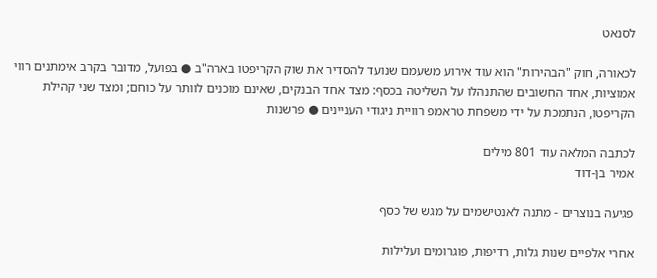לסנאט

לכאורה, חוק "הבהירות" הוא עוד אירוע משעמם שנועד להסדיר את שוק הקריפטו בארה"ב ● בפועל, מדובר בקרב אימתנים רווי אמוציות, אחד החשובים שהתנהלו על השליטה בכסף: מצד אחד הבנקים, שאינם מוכנים לוותר על כוחם; ומצד שני קהילת הקריפטו, הנתמכת על ידי משפחת טראמפ רוויית ניגודי העניינים ● פרשנות

לכתבה המלאה עוד 801 מילים
אמיר בן-דוד

פגיעה בנוצרים - מתנה לאנטישמים על מגש של כסף

אחרי אלפיים שנות גלות, רדיפות, פוגרומים ועלילות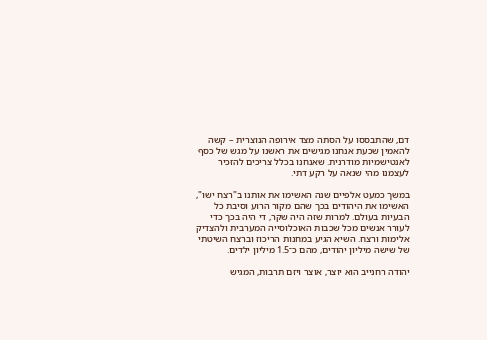דם, שהתבססו על הסתה מצד אירופה הנוצרית – קשה להאמין שכעת אנחנו מגישים את ראשנו על מגש של כסף לאנטישמיות מודרנית. שאנחנו בכלל צריכים להזכיר לעצמנו מהי שנאה על רקע דתי.

במשך כמעט אלפיים שנה האשימו את אותנו ב"רצח ישו", האשימו את היהודים בכך שהם מקור הרוע וסיבת כל הבעיות בעולם. למרות שזה היה שקר, די היה בכך כדי לעורר אנשים מכל שכבות האוכלוסייה המערבית ולהצדיק אלימות ורצח. השיא הגיע במחנות הריכוז וברצח השיטתי של שישה מיליון יהודים, מהם כ־1.5 מיליון ילדים.

יהודה רחנייב הוא יוצר, אוצר ויזם תרבות, המגיש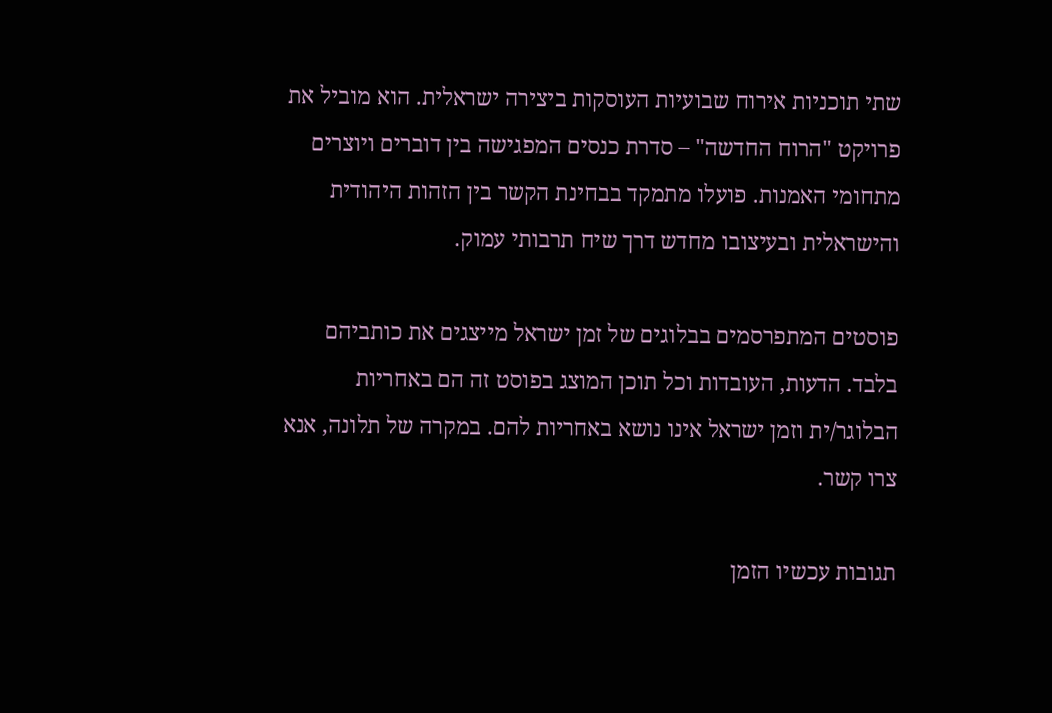שתי תוכניות אירוח שבועיות העוסקות ביצירה ישראלית. הוא מוביל את פרויקט "הרוח החדשה" – סדרת כנסים המפגישה בין דוברים ויוצרים מתחומי האמנות. פועלו מתמקד בבחינת הקשר בין הזהות היהודית והישראלית ובעיצובו מחדש דרך שיח תרבותי עמוק.

פוסטים המתפרסמים בבלוגים של זמן ישראל מייצגים את כותביהם בלבד. הדעות, העובדות וכל תוכן המוצג בפוסט זה הם באחריות הבלוגר/ית וזמן ישראל אינו נושא באחריות להם. במקרה של תלונה, אנא צרו קשר.

תגובות עכשיו הזמן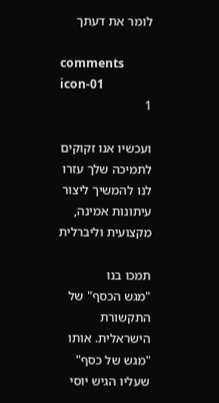לומר את דעתך

comments icon-01
1

ועכשיו אנו זקוקים לתמיכה שלך עזרו לנו להמשיך ליצור עיתונות אמינה, מקצועית וליברלית

תמכו בנו
"מגש הכסף" של התקשורת הישראלית. אותו "מגש של כסף" שעליו הגיש יוסי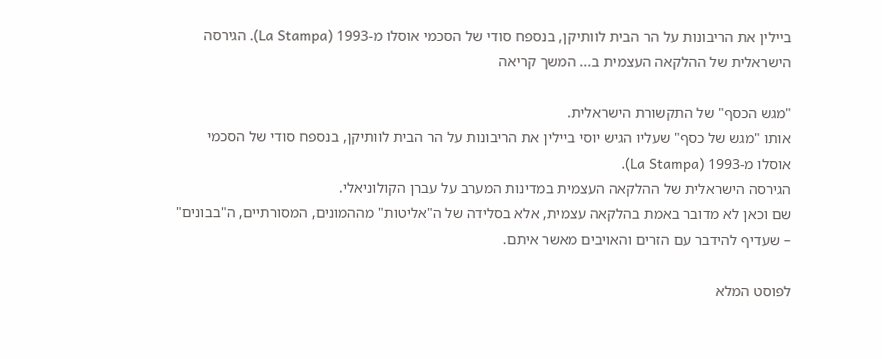ביילין את הריבונות על הר הבית לוותיקן, בנספח סודי של הסכמי אוסלו מ-1993 (La Stampa). הגירסה הישראלית של ההלקאה העצמית ב... המשך קריאה

"מגש הכסף" של התקשורת הישראלית.
אותו "מגש של כסף" שעליו הגיש יוסי ביילין את הריבונות על הר הבית לוותיקן, בנספח סודי של הסכמי אוסלו מ-1993 (La Stampa).
הגירסה הישראלית של ההלקאה העצמית במדינות המערב על עברן הקולוניאלי.
שם וכאן לא מדובר באמת בהלקאה עצמית, אלא בסלידה של ה"אליטות" מההמונים, המסורתיים, ה"בבונים" – שעדיף להידבר עם הזרים והאויבים מאשר איתם.

לפוסט המלא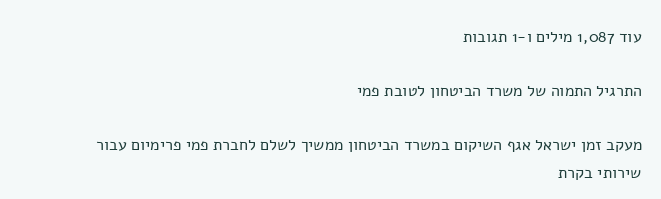עוד 1,087 מילים ו-1 תגובות

התרגיל התמוה של משרד הביטחון לטובת פמי

מעקב זמן ישראל אגף השיקום במשרד הביטחון ממשיך לשלם לחברת פמי פרימיום עבור שירותי בקרת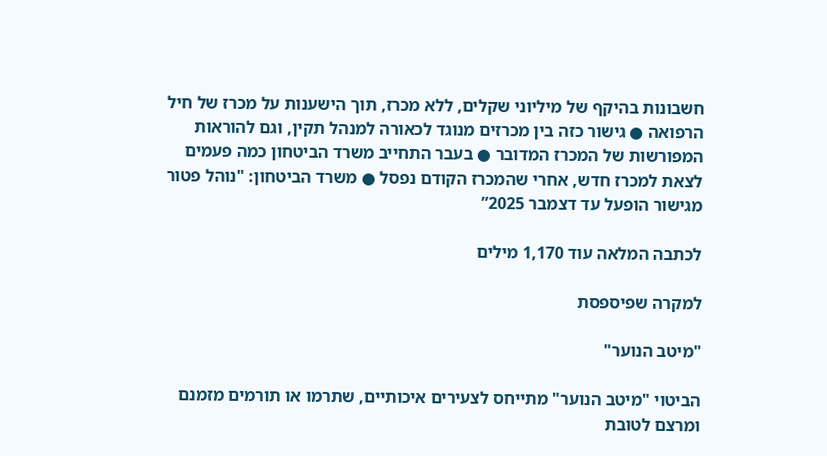חשבונות בהיקף של מיליוני שקלים, ללא מכרז, תוך הישענות על מכרז של חיל הרפואה ● גישור כזה בין מכרזים מנוגד לכאורה למנהל תקין, וגם להוראות המפורשות של המכרז המדובר ● בעבר התחייב משרד הביטחון כמה פעמים לצאת למכרז חדש, אחרי שהמכרז הקודם נפסל ● משרד הביטחון: "נוהל פטור מגישור הופעל עד דצמבר 2025”

לכתבה המלאה עוד 1,170 מילים

למקרה שפיספסת

"מיטב הנוער"

הביטוי "מיטב הנוער" מתייחס לצעירים איכותיים, שתרמו או תורמים מזמנם ומרצם לטובת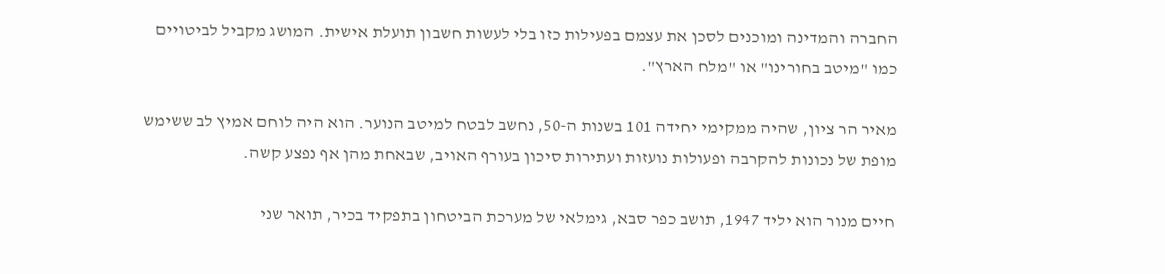החברה והמדינה ומוכנים לסכן את עצמם בפעילות כזו בלי לעשות חשבון תועלת אישית. המושג מקביל לביטויים כמו "מיטב בחורינו" או "מלח הארץ".

מאיר הר ציון, שהיה ממקימי יחידה 101 בשנות ה-50, נחשב לבטח למיטב הנוער. הוא היה לוחם אמיץ לב ששימש מופת של נכונות להקרבה ופעולות נועזות ועתירות סיכון בעורף האויב, שבאחת מהן אף נפצע קשה.

חיים מנור הוא יליד 1947, תושב כפר סבא, גימלאי של מערכת הביטחון בתפקיד בכיר, תואר שני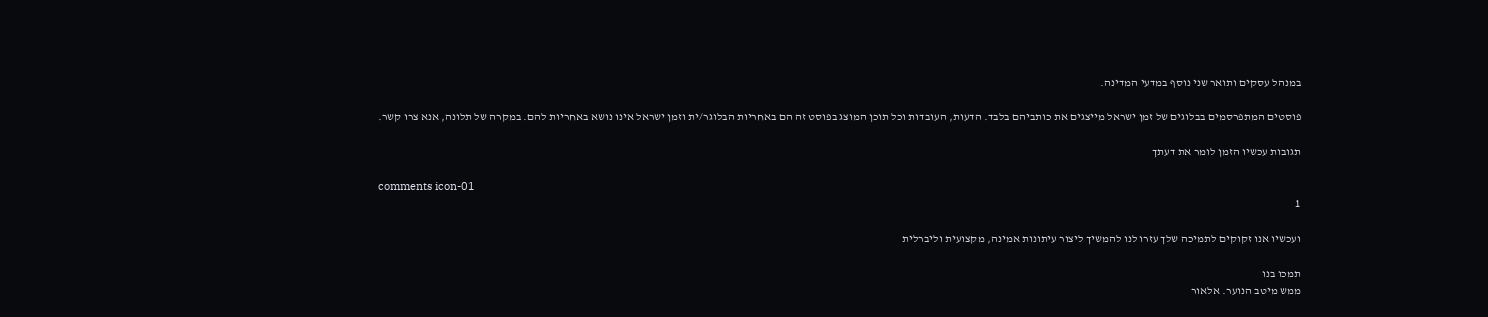במנהל עסקים ותואר שני נוסף במדעי המדינה.

פוסטים המתפרסמים בבלוגים של זמן ישראל מייצגים את כותביהם בלבד. הדעות, העובדות וכל תוכן המוצג בפוסט זה הם באחריות הבלוגר/ית וזמן ישראל אינו נושא באחריות להם. במקרה של תלונה, אנא צרו קשר.

תגובות עכשיו הזמן לומר את דעתך

comments icon-01
1

ועכשיו אנו זקוקים לתמיכה שלך עזרו לנו להמשיך ליצור עיתונות אמינה, מקצועית וליברלית

תמכו בנו
ממש מיטב הנוער. אלאור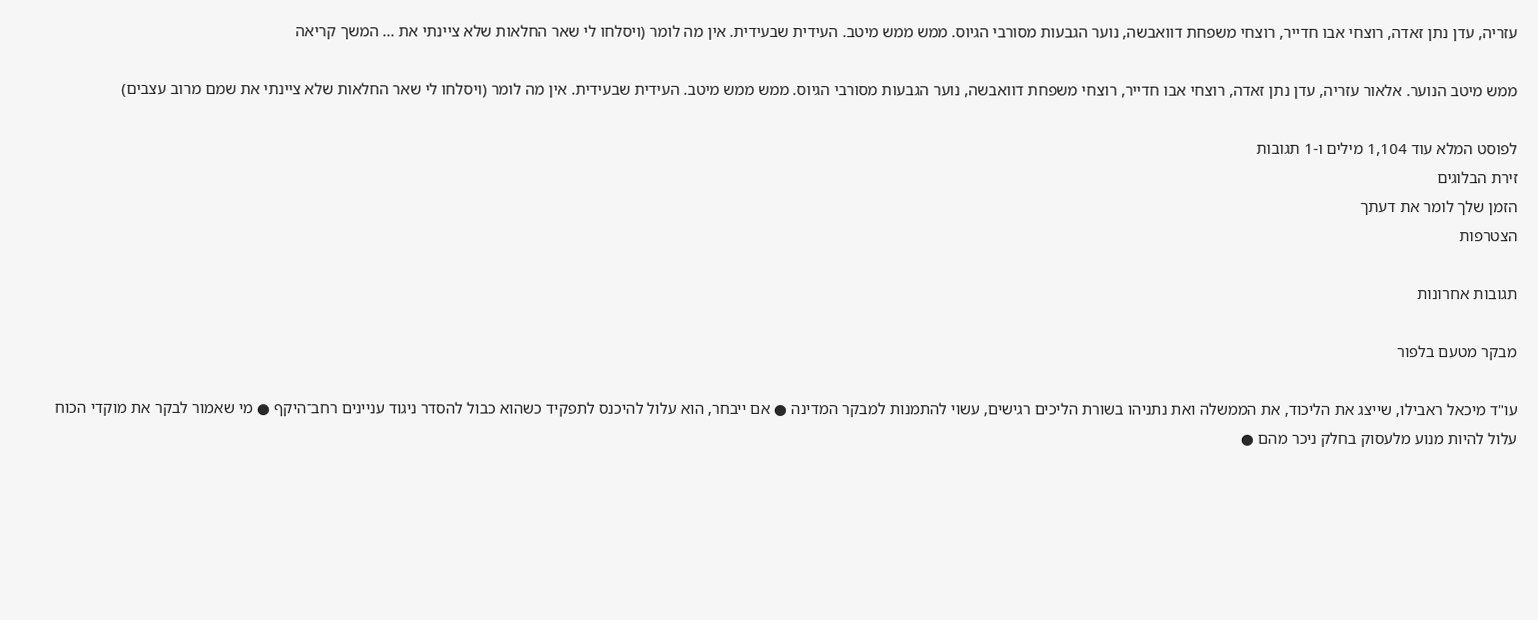עזריה, עדן נתן זאדה, רוצחי אבו חדייר, רוצחי משפחת דוואבשה, נוער הגבעות מסורבי הגיוס. ממש ממש מיטב. העידית שבעידית. אין מה לומר (ויסלחו לי שאר החלאות שלא ציינתי את ... המשך קריאה

ממש מיטב הנוער. אלאור עזריה, עדן נתן זאדה, רוצחי אבו חדייר, רוצחי משפחת דוואבשה, נוער הגבעות מסורבי הגיוס. ממש ממש מיטב. העידית שבעידית. אין מה לומר (ויסלחו לי שאר החלאות שלא ציינתי את שמם מרוב עצבים)

לפוסט המלא עוד 1,104 מילים ו-1 תגובות
זירת הבלוגים
הזמן שלך לומר את דעתך
הצטרפות

תגובות אחרונות

מבקר מטעם בלפור

עו"ד מיכאל ראבילו, שייצג את הליכוד, את הממשלה ואת נתניהו בשורת הליכים רגישים, עשוי להתמנות למבקר המדינה ● אם ייבחר, הוא עלול להיכנס לתפקיד כשהוא כבול להסדר ניגוד עניינים רחב־היקף ● מי שאמור לבקר את מוקדי הכוח עלול להיות מנוע מלעסוק בחלק ניכר מהם ●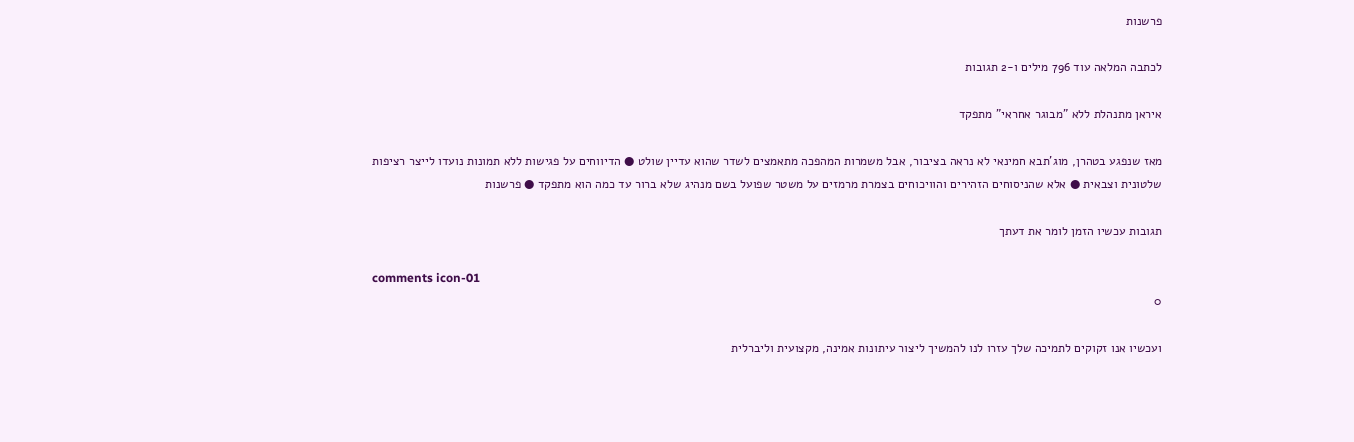פרשנות

לכתבה המלאה עוד 796 מילים ו-2 תגובות

איראן מתנהלת ללא "מבוגר אחראי" מתפקד

מאז שנפגע בטהרן, מוג'תבא חמינאי לא נראה בציבור, אבל משמרות המהפכה מתאמצים לשדר שהוא עדיין שולט ● הדיווחים על פגישות ללא תמונות נועדו לייצר רציפות שלטונית וצבאית ● אלא שהניסוחים הזהירים והוויכוחים בצמרת מרמזים על משטר שפועל בשם מנהיג שלא ברור עד כמה הוא מתפקד ● פרשנות

תגובות עכשיו הזמן לומר את דעתך

comments icon-01
0

ועכשיו אנו זקוקים לתמיכה שלך עזרו לנו להמשיך ליצור עיתונות אמינה, מקצועית וליברלית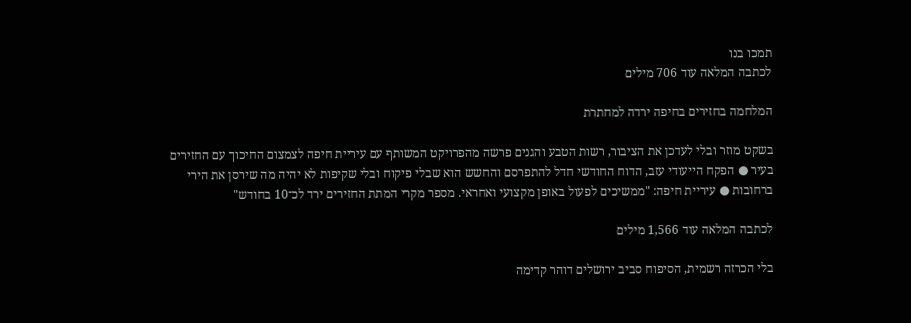תמכו בנו
לכתבה המלאה עוד 706 מילים

המלחמה בחזירים בחיפה ירדה למחתרת

בשקט מוזר ובלי לעדכן את הציבור, רשות הטבע והגנים פרשה מהפרויקט המשותף עם עיריית חיפה לצמצום החיכוך עם החזירים בעיר ● הפקח הייעודי עזב, הדוח החודשי חדל להתפרסם והחשש הוא שבלי פיקוח ובלי שקיפות לא יהיה מה שירסן את הירי ברחובות ● עיריית חיפה: "ממשיכים לפעול באופן מקצועי ואחראי. מספר מקרי המתת החזירים ירד לכ־10 בחודש"

לכתבה המלאה עוד 1,566 מילים

בלי הכרזה רשמית, הסיפוח סביב ירושלים דוהר קדימה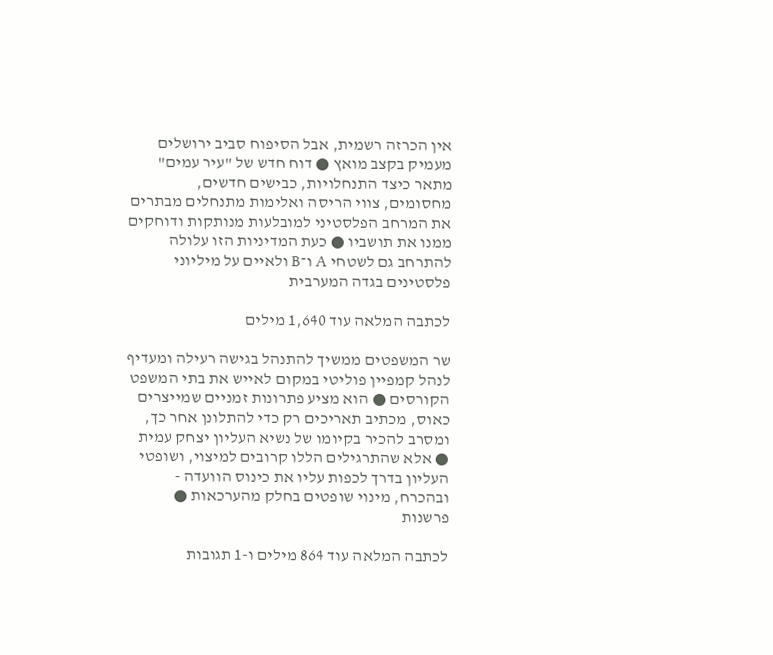אין הכרזה רשמית, אבל הסיפוח סביב ירושלים מעמיק בקצב מואץ ● דוח חדש של "עיר עמים" מתאר כיצד התנחלויות, כבישים חדשים, מחסומים, צווי הריסה ואלימות מתנחלים מבתרים את המרחב הפלסטיני למובלעות מנותקות ודוחקים ממנו את תושביו ● כעת המדיניות הזו עלולה להתרחב גם לשטחי A ו־B ולאיים על מיליוני פלסטינים בגדה המערבית

לכתבה המלאה עוד 1,640 מילים

שר המשפטים ממשיך להתנהל בגישה רעילה ומעדיף לנהל קמפיין פוליטי במקום לאייש את בתי המשפט הקורסים ● הוא מציע פתרונות זמניים שמייצרים כאוס, מכתיב תאריכים רק כדי להתלונן אחר כך, ומסרב להכיר בקיומו של נשיא העליון יצחק עמית ● אלא שהתרגילים הללו קרובים למיצוי, ושופטי העליון בדרך לכפות עליו את כינוס הוועדה - ובהכרח, מינוי שופטים בחלק מהערכאות ● פרשנות

לכתבה המלאה עוד 864 מילים ו-1 תגובות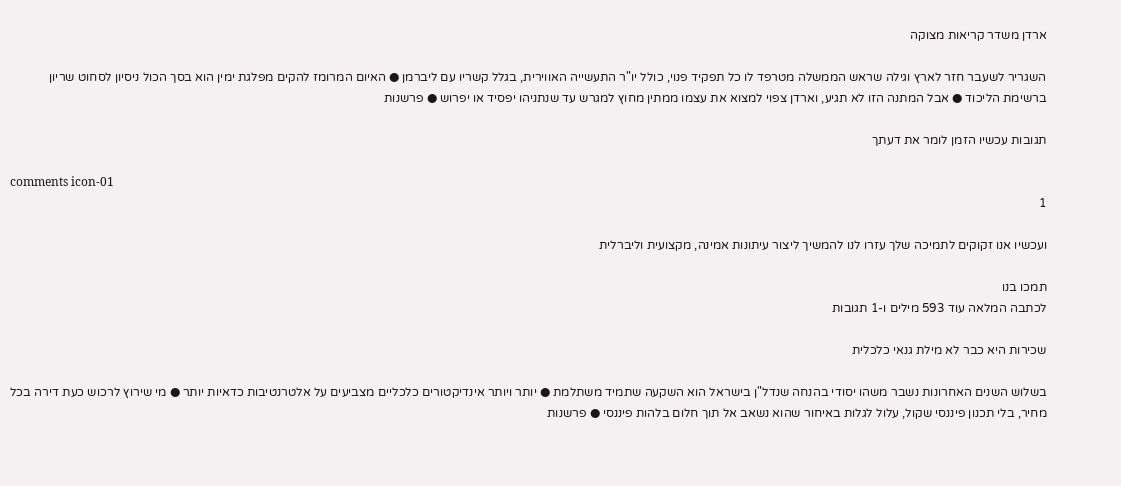ארדן משדר קריאות מצוקה

השגריר לשעבר חזר לארץ וגילה שראש הממשלה מטרפד לו כל תפקיד פנוי, כולל יו"ר התעשייה האווירית, בגלל קשריו עם ליברמן ● האיום המרומז להקים מפלגת ימין הוא בסך הכול ניסיון לסחוט שריון ברשימת הליכוד ● אבל המתנה הזו לא תגיע, וארדן צפוי למצוא את עצמו ממתין מחוץ למגרש עד שנתניהו יפסיד או יפרוש ● פרשנות

תגובות עכשיו הזמן לומר את דעתך

comments icon-01
1

ועכשיו אנו זקוקים לתמיכה שלך עזרו לנו להמשיך ליצור עיתונות אמינה, מקצועית וליברלית

תמכו בנו
לכתבה המלאה עוד 593 מילים ו-1 תגובות

שכירות היא כבר לא מילת גנאי כלכלית

בשלוש השנים האחרונות נשבר משהו יסודי בהנחה שנדל"ן בישראל הוא השקעה שתמיד משתלמת ● יותר ויותר אינדיקטורים כלכליים מצביעים על אלטרנטיבות כדאיות יותר ● מי שירוץ לרכוש כעת דירה בכל מחיר, בלי תכנון פיננסי שקול, עלול לגלות באיחור שהוא נשאב אל תוך חלום בלהות פיננסי ● פרשנות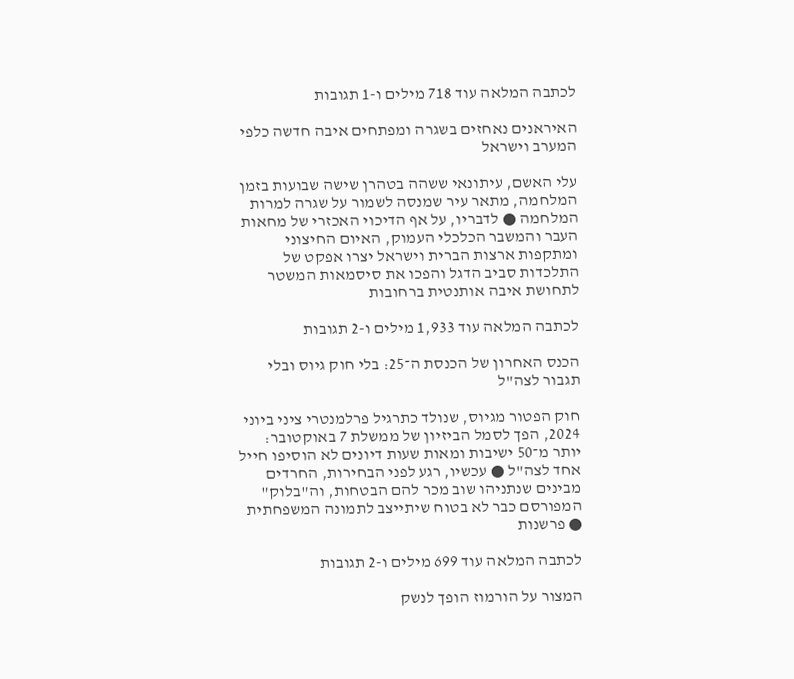לכתבה המלאה עוד 718 מילים ו-1 תגובות

האיראנים נאחזים בשגרה ומפתחים איבה חדשה כלפי המערב וישראל

עלי האשם, עיתונאי ששהה בטהרן שישה שבועות בזמן המלחמה, מתאר עיר שמנסה לשמור על שגרה למרות המלחמה ● לדבריו, על אף הדיכוי האכזרי של מחאות העבר והמשבר הכלכלי העמוק, האיום החיצוני ומתקפות ארצות הברית וישראל יצרו אפקט של התלכדות סביב הדגל והפכו את סיסמאות המשטר לתחושת איבה אותנטית ברחובות

לכתבה המלאה עוד 1,933 מילים ו-2 תגובות

הכנס האחרון של הכנסת ה־25: בלי חוק גיוס ובלי תגבור לצה"ל

חוק הפטור מגיוס, שנולד כתרגיל פרלמנטרי ציני ביוני 2024, הפך לסמל הביזיון של ממשלת 7 באוקטובר: יותר מ־50 ישיבות ומאות שעות דיונים לא הוסיפו חייל אחד לצה"ל ● עכשיו, רגע לפני הבחירות, החרדים מבינים שנתניהו שוב מכר להם הבטחות, וה"בלוק" המפורסם כבר לא בטוח שיתייצב לתמונה המשפחתית ● פרשנות

לכתבה המלאה עוד 699 מילים ו-2 תגובות

המצור על הורמוז הופך לנשק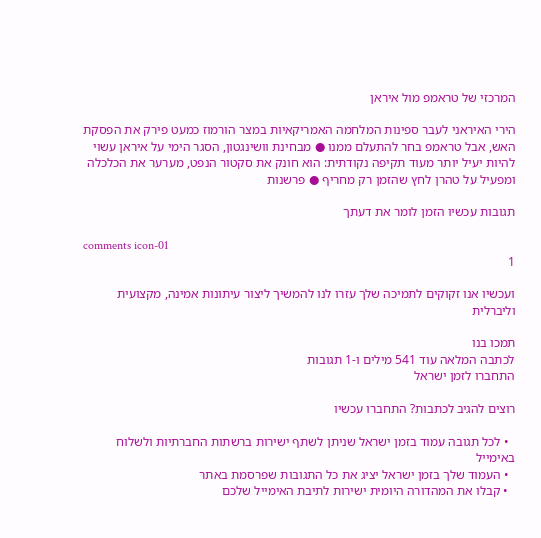המרכזי של טראמפ מול איראן

הירי האיראני לעבר ספינות המלחמה האמריקאיות במצר הורמוז כמעט פירק את הפסקת האש, אבל טראמפ בחר להתעלם ממנו ● מבחינת וושינגטון, הסגר הימי על איראן עשוי להיות יעיל יותר מעוד תקיפה נקודתית: הוא חונק את סקטור הנפט, מערער את הכלכלה ומפעיל על טהרן לחץ שהזמן רק מחריף ● פרשנות

תגובות עכשיו הזמן לומר את דעתך

comments icon-01
1

ועכשיו אנו זקוקים לתמיכה שלך עזרו לנו להמשיך ליצור עיתונות אמינה, מקצועית וליברלית

תמכו בנו
לכתבה המלאה עוד 541 מילים ו-1 תגובות
התחברו לזמן ישראל

רוצים להגיב לכתבות? התחברו עכשיו

  • לכל תגובה עמוד בזמן ישראל שניתן לשתף ישירות ברשתות החברתיות ולשלוח באימייל
  • העמוד שלך בזמן ישראל יציג את כל התגובות שפרסמת באתר
  • קבלו את המהדורה היומית ישירות לתיבת האימייל שלכם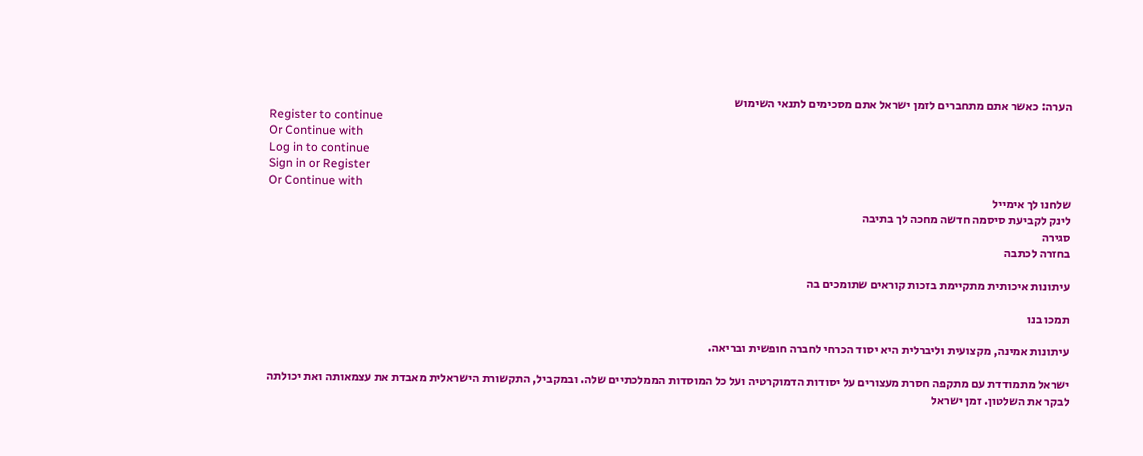הערה: כאשר אתם מתחברים לזמן ישראל אתם מסכימים לתנאי השימוש
Register to continue
Or Continue with
Log in to continue
Sign in or Register
Or Continue with
שלחנו לך אימייל
לינק לקביעת סיסמה חדשה מחכה לך בתיבה
סגירה
בחזרה לכתבה

עיתונות איכותית מתקיימת בזכות קוראים שתומכים בה

תמכו בנו

עיתונות אמינה, מקצועית וליברלית היא יסוד הכרחי לחברה חופשית ובריאה.

ישראל מתמודדת עם מתקפה חסרת מעצורים על יסודות הדמוקרטיה ועל כל המוסדות הממלכתיים שלה. ובמקביל, התקשורת הישראלית מאבדת את עצמאותה ואת יכולתה לבקר את השלטון. זמן ישראל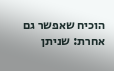הוכיח שאפשר גם אחרת: שניתן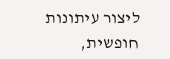ליצור עיתונות חופשית,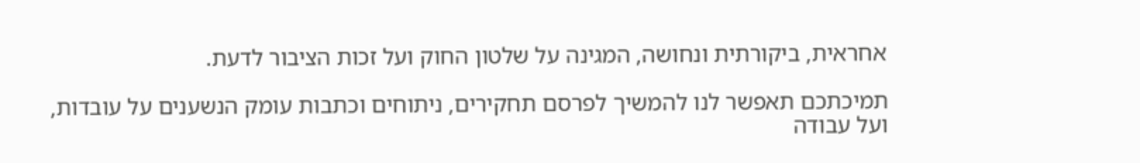אחראית, ביקורתית ונחושה, המגינה על שלטון החוק ועל זכות הציבור לדעת.

תמיכתכם תאפשר לנו להמשיך לפרסם תחקירים, ניתוחים וכתבות עומק הנשענים על עובדות, ועל עבודה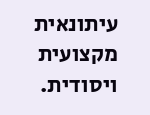עיתונאית מקצועית ויסודית.